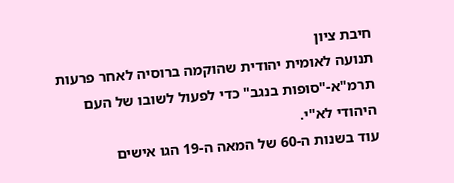חיבת ציון
תנועה לאומית יהודית שהוקמה ברוסיה לאחר פרעות תרמ"א-"סופות בנגב" כדי לפעול לשובו של העם היהודי לא"י.
עוד בשנות ה-60 של המאה ה-19 הגו אישים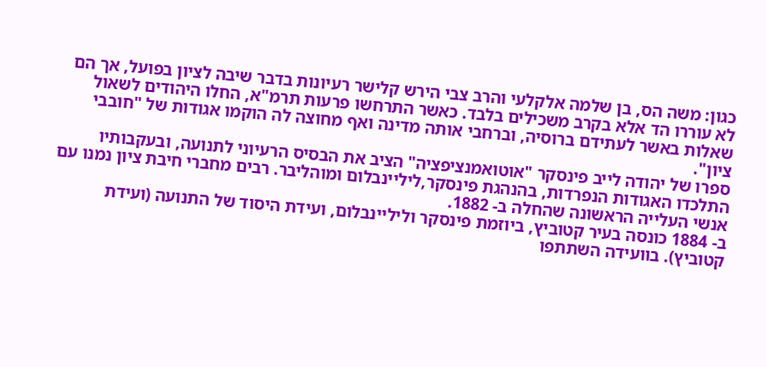כגון: משה הס, בן שלמה אלקלעי והרב צבי הירש קלישר רעיונות בדבר שיבה לציון בפועל, אך הם לא עוררו הד אלא בקרב משכילים בלבד. כאשר התרחשו פרעות תרמ"א, החלו היהודים לשאול שאלות באשר לעתידם ברוסיה, וברחבי אותה מדינה ואף מחוצה לה הוקמו אגודות של "חובבי ציון".
ספרו של יהודה לייב פינסקר "אוטואמנציפציה" הציב את הבסיס הרעיוני לתנועה, ובעקבותיו התלכדו האגודות הנפרדות, בהנהגת פינסקר,ליליינבלום ומוהליבר. רבים מחברי חיבת ציון נמנו עם אנשי העלייה הראשונה שהחלה ב- 1882.
ב- 1884 כונסה בעיר קטוביץ, ביוזמת פינסקר וליליינבלום, ועידת היסוד של התנועה (ועידת קטוביץ). בוועידה השתתפו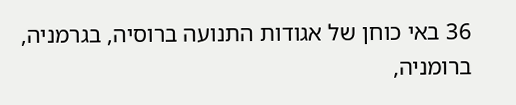36 באי כוחן של אגודות התנועה ברוסיה, בגרמניה, ברומניה,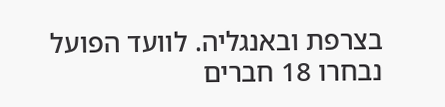בצרפת ובאנגליה. לוועד הפועל נבחרו 18 חברים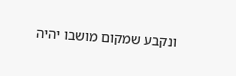ונקבע שמקום מושבו יהיה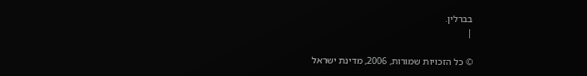בברלין.
|

© כל הזכויות שמורות, 2006, מדינת ישראל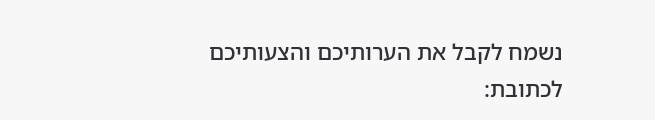נשמח לקבל את הערותיכם והצעותיכם לכתובת: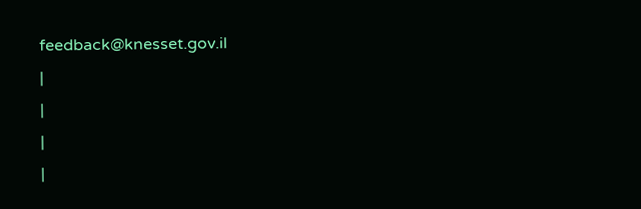feedback@knesset.gov.il
|
|
|
|